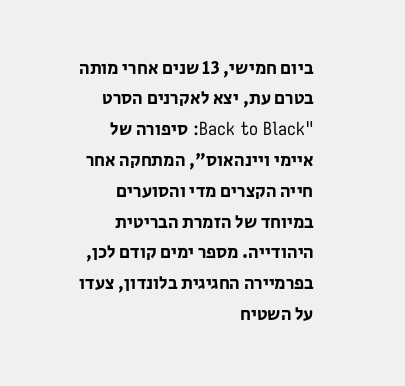ביום חמישי, 13 שנים אחרי מותה בטרם עת, יצא לאקרנים הסרט "Back to Black: סיפורה של איימי ויינהאוס", המתחקה אחר חייה הקצרים מדי והסוערים במיוחד של הזמרת הבריטית היהודייה. מספר ימים קודם לכן, בפרמיירה החגיגית בלונדון, צעדו על השטיח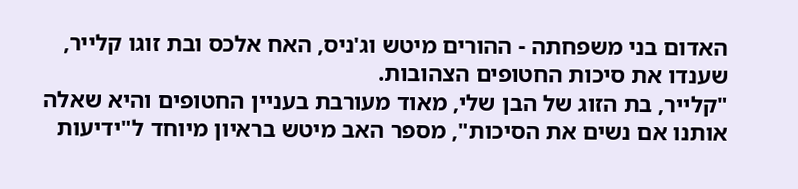האדום בני משפחתה - ההורים מיטש וג'ניס, האח אלכס ובת זוגו קלייר, שענדו את סיכות החטופים הצהובות.
"קלייר, בת הזוג של הבן שלי, מאוד מעורבת בעניין החטופים והיא שאלה אותנו אם נשים את הסיכות", מספר האב מיטש בראיון מיוחד ל"ידיעות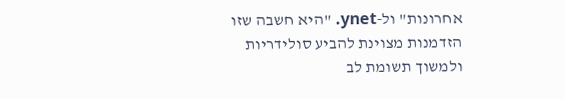אחרונות" ול-ynet. "היא חשבה שזו הזדמנות מצוינת להביע סולידריות ולמשוך תשומת לב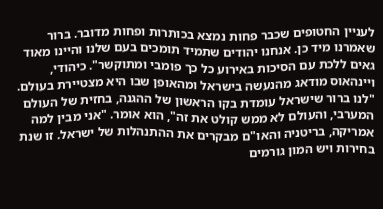לעניין החטופים שכבר פחות נמצא בכותרות ופחות מדובר. ברור שאמרנו מיד כן. אנחנו יהודים שתמיד תומכים בעם שלנו והיינו מאוד גאים ללכת עם הסיכות באירוע כל כך פומבי ומתוקשר". כיהודי, ויינהאוס מודאג מהנעשה בישראל ומהאופן שבו היא מצטיירת בעולם. "לנו ברור שישראל עומדת בקו הראשון של ההגנה, בחזית של העולם המערבי, והעולם לא ממש קולט את זה", הוא אומר. "אני מבין למה אמריקה, בריטניה והאו"ם מבקרים את ההתנהלות של ישראל. זו שנת בחירות ויש המון גורמים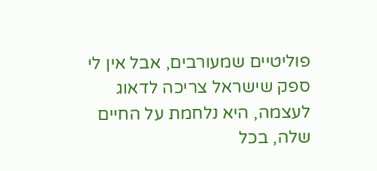פוליטיים שמעורבים, אבל אין לי ספק שישראל צריכה לדאוג לעצמה, היא נלחמת על החיים שלה, בכל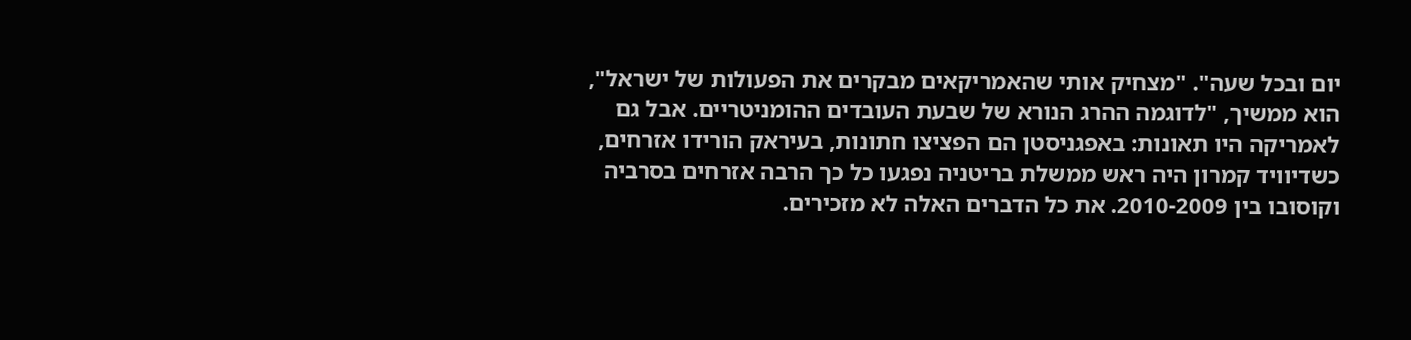יום ובכל שעה". "מצחיק אותי שהאמריקאים מבקרים את הפעולות של ישראל", הוא ממשיך, "לדוגמה ההרג הנורא של שבעת העובדים ההומניטריים. אבל גם לאמריקה היו תאונות: באפגניסטן הם הפציצו חתונות, בעיראק הורידו אזרחים, כשדיוויד קמרון היה ראש ממשלת בריטניה נפגעו כל כך הרבה אזרחים בסרביה וקוסובו בין 2010-2009. את כל הדברים האלה לא מזכירים.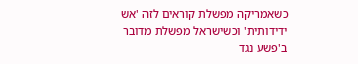כשאמריקה מפשלת קוראים לזה 'אש ידידותית' וכשישראל מפשלת מדובר ב'פשע נגד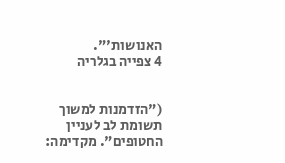האנושות'".
4 צפייה בגלריה


("הזדמנות למשוך תשומת לב לעניין החטופים". מקדימה: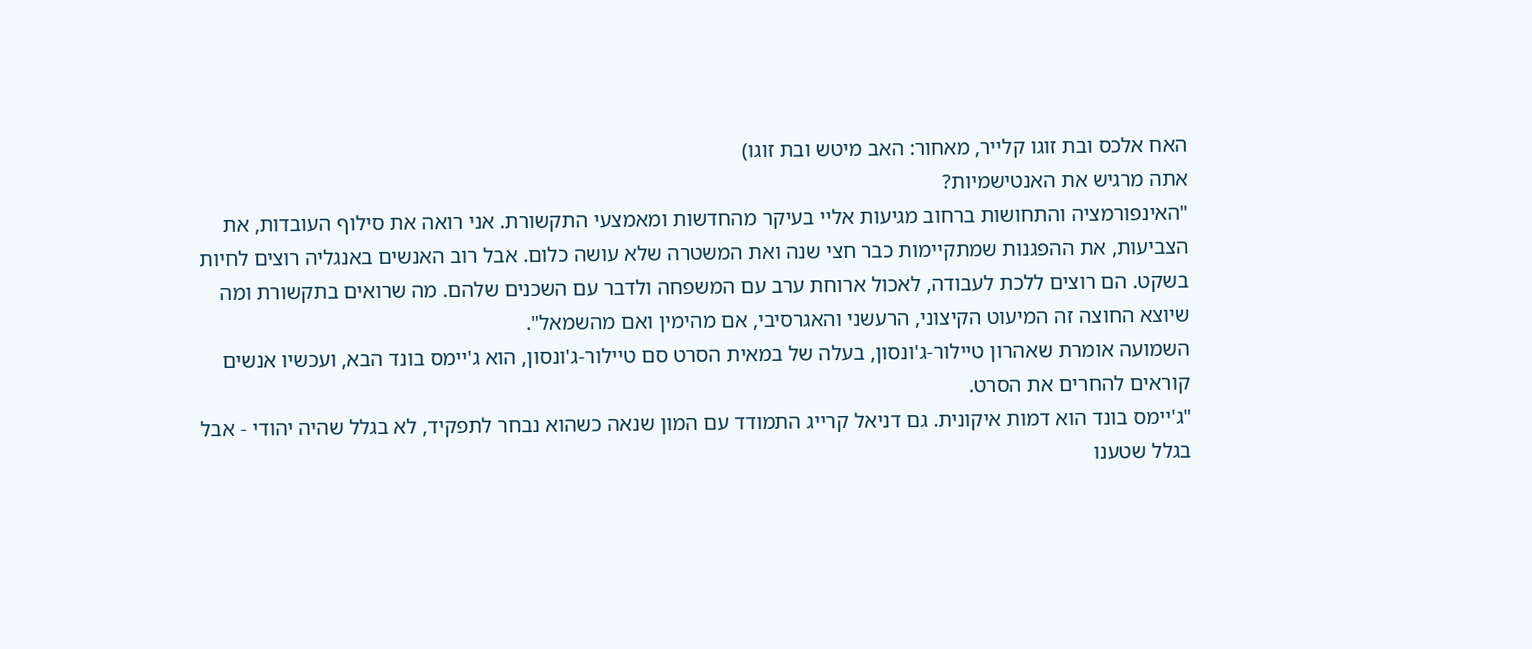האח אלכס ובת זוגו קלייר, מאחור: האב מיטש ובת זוגו)
אתה מרגיש את האנטישמיות?
"האינפורמציה והתחושות ברחוב מגיעות אליי בעיקר מהחדשות ומאמצעי התקשורת. אני רואה את סילוף העובדות, את הצביעות, את ההפגנות שמתקיימות כבר חצי שנה ואת המשטרה שלא עושה כלום. אבל רוב האנשים באנגליה רוצים לחיות בשקט. הם רוצים ללכת לעבודה, לאכול ארוחת ערב עם המשפחה ולדבר עם השכנים שלהם. מה שרואים בתקשורת ומה שיוצא החוצה זה המיעוט הקיצוני, הרעשני והאגרסיבי, אם מהימין ואם מהשמאל".
השמועה אומרת שאהרון טיילור-ג'ונסון, בעלה של במאית הסרט סם טיילור-ג'ונסון, הוא ג'יימס בונד הבא, ועכשיו אנשים קוראים להחרים את הסרט.
"ג'יימס בונד הוא דמות איקונית. גם דניאל קרייג התמודד עם המון שנאה כשהוא נבחר לתפקיד, לא בגלל שהיה יהודי - אבל בגלל שטענו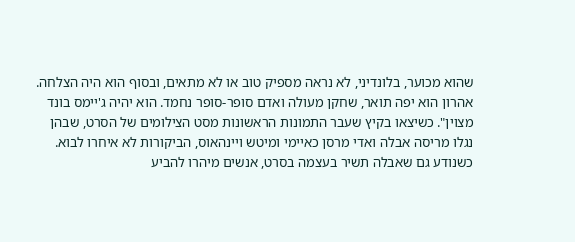שהוא מכוער, בלונדיני, לא נראה מספיק טוב או לא מתאים, ובסוף הוא היה הצלחה. אהרון הוא יפה תואר, שחקן מעולה ואדם סופר-סופר נחמד. הוא יהיה ג'יימס בונד מצוין". כשיצאו בקיץ שעבר התמונות הראשונות מסט הצילומים של הסרט, שבהן נגלו מריסה אבלה ואדי מרסן כאיימי ומיטש ויינהאוס, הביקורות לא איחרו לבוא. כשנודע גם שאבלה תשיר בעצמה בסרט, אנשים מיהרו להביע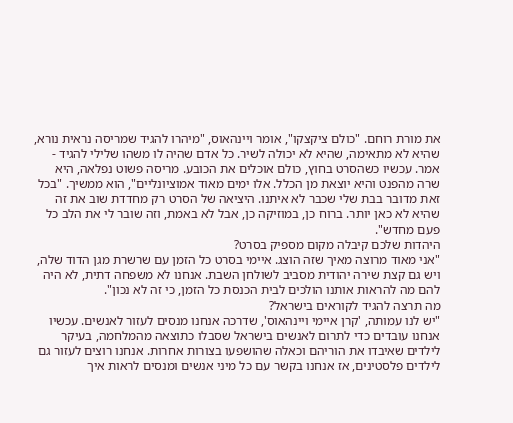את מורת רוחם. "כולם ציקצקו", אומר ויינהאוס, "מיהרו להגיד שמריסה נראית נורא, שהיא לא מתאימה, שהיא לא יכולה לשיר. כל אדם שהיה לו משהו שלילי להגיד - אמר. עכשיו כשהסרט בחוץ, כולם אוכלים את הכובע. מריסה פשוט נפלאה, היא שרה מהפנט והיא יוצאת מן הכלל. אלו ימים מאוד אמוציונליים", הוא ממשיך. "בכל זאת מדובר בבת שלי שכבר לא איתנו. היציאה של הסרט רק מחדדת שוב את זה שהיא לא כאן יותר. ברוח כן, במוזיקה כן, אבל לא באמת, וזה שובר לי את הלב כל פעם מחדש".
היהדות שלכם קיבלה מקום מספיק בסרט?
"אני מאוד מרוצה מאיך שזה הוצג. איימי בסרט כל הזמן עם שרשרת מגן הדוד שלה, ויש גם קצת שירה יהודית מסביב לשולחן השבת. אנחנו לא משפחה דתית, לא היה להם מה להראות אותנו הולכים לבית הכנסת כל הזמן, כי זה לא נכון".
מה תרצה להגיד לקוראים בישראל?
"יש לנו עמותה, 'קרן איימי ויינהאוס', שדרכה אנחנו מנסים לעזור לאנשים. עכשיו אנחנו עובדים כדי לתרום לאנשים בישראל שסבלו כתוצאה מהמלחמה, בעיקר לילדים שאיבדו את הוריהם וכאלה שהושפעו בצורות אחרות. אנחנו רוצים לעזור גם לילדים פלסטינים, אז אנחנו בקשר עם כל מיני אנשים ומנסים לראות איך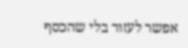אפשר לעזור בלי שהכסף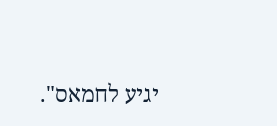יגיע לחמאס".